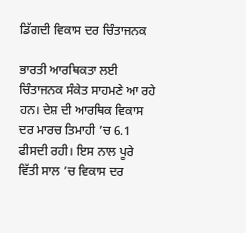ਡਿੱਗਦੀ ਵਿਕਾਸ ਦਰ ਚਿੰਤਾਜਨਕ

ਭਾਰਤੀ ਆਰਥਿਕਤਾ ਲਈ ਚਿੰਤਾਜਨਕ ਸੰਕੇਤ ਸਾਹਮਣੇ ਆ ਰਹੇ ਹਨ। ਦੇਸ਼ ਦੀ ਆਰਥਿਕ ਵਿਕਾਸ ਦਰ ਮਾਰਚ ਤਿਮਾਹੀ ’ਚ 6.1 ਫੀਸਦੀ ਰਹੀ। ਇਸ ਨਾਲ ਪੂਰੇ ਵਿੱਤੀ ਸਾਲ ’ਚ ਵਿਕਾਸ ਦਰ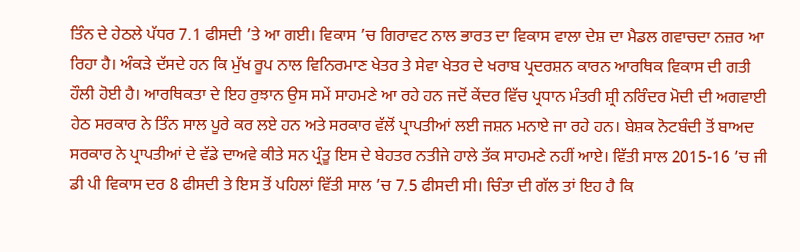ਤਿੰਨ ਦੇ ਹੇਠਲੇ ਪੱਧਰ 7.1 ਫੀਸਦੀ ’ਤੇ ਆ ਗਈ। ਵਿਕਾਸ ’ਚ ਗਿਰਾਵਟ ਨਾਲ ਭਾਰਤ ਦਾ ਵਿਕਾਸ ਵਾਲਾ ਦੇਸ਼ ਦਾ ਮੈਡਲ ਗਵਾਚਦਾ ਨਜ਼ਰ ਆ ਰਿਹਾ ਹੈ। ਅੰਕੜੇ ਦੱਸਦੇ ਹਨ ਕਿ ਮੁੱਖ ਰੂਪ ਨਾਲ ਵਿਨਿਰਮਾਣ ਖੇਤਰ ਤੇ ਸੇਵਾ ਖੇਤਰ ਦੇ ਖਰਾਬ ਪ੍ਰਦਰਸ਼ਨ ਕਾਰਨ ਆਰਥਿਕ ਵਿਕਾਸ ਦੀ ਗਤੀ ਹੌਲੀ ਹੋਈ ਹੈ। ਆਰਥਿਕਤਾ ਦੇ ਇਹ ਰੁਝਾਨ ਉਸ ਸਮੇਂ ਸਾਹਮਣੇ ਆ ਰਹੇ ਹਨ ਜਦੋਂ ਕੇਂਦਰ ਵਿੱਚ ਪ੍ਰਧਾਨ ਮੰਤਰੀ ਸ਼੍ਰੀ ਨਰਿੰਦਰ ਮੋਦੀ ਦੀ ਅਗਵਾਈ ਹੇਠ ਸਰਕਾਰ ਨੇ ਤਿੰਨ ਸਾਲ ਪੂਰੇ ਕਰ ਲਏ ਹਨ ਅਤੇ ਸਰਕਾਰ ਵੱਲੋਂ ਪ੍ਰਾਪਤੀਆਂ ਲਈ ਜਸ਼ਨ ਮਨਾਏ ਜਾ ਰਹੇ ਹਨ। ਬੇਸ਼ਕ ਨੋਟਬੰਦੀ ਤੋਂ ਬਾਅਦ ਸਰਕਾਰ ਨੇ ਪ੍ਰਾਪਤੀਆਂ ਦੇ ਵੱਡੇ ਦਾਅਵੇ ਕੀਤੇ ਸਨ ਪ੍ਰੰਤੂ ਇਸ ਦੇ ਬੇਹਤਰ ਨਤੀਜੇ ਹਾਲੇ ਤੱਕ ਸਾਹਮਣੇ ਨਹੀਂ ਆਏ। ਵਿੱਤੀ ਸਾਲ 2015-16 ’ਚ ਜੀ ਡੀ ਪੀ ਵਿਕਾਸ ਦਰ 8 ਫੀਸਦੀ ਤੇ ਇਸ ਤੋਂ ਪਹਿਲਾਂ ਵਿੱਤੀ ਸਾਲ ’ਚ 7.5 ਫੀਸਦੀ ਸੀ। ਚਿੰਤਾ ਦੀ ਗੱਲ ਤਾਂ ਇਹ ਹੈ ਕਿ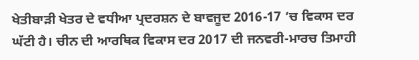ਖੇਤੀਬਾੜੀ ਖੇਤਰ ਦੇ ਵਧੀਆ ਪ੍ਰਦਰਸ਼ਨ ਦੇ ਬਾਵਜੂਦ 2016-17 ’ਚ ਵਿਕਾਸ ਦਰ ਘੱਟੀ ਹੈ। ਚੀਨ ਦੀ ਆਰਥਿਕ ਵਿਕਾਸ ਦਰ 2017 ਦੀ ਜਨਵਰੀ-ਮਾਰਚ ਤਿਮਾਹੀ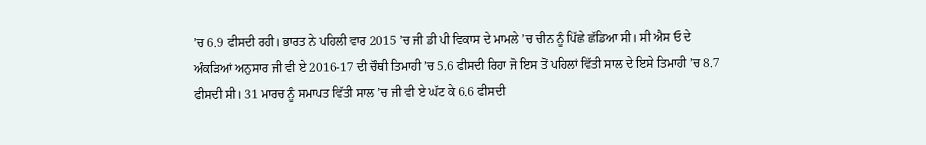’ਚ 6.9 ਫੀਸਦੀ ਰਹੀ। ਭਾਰਤ ਨੇ ਪਹਿਲੀ ਵਾਰ 2015 ’ਚ ਜੀ ਡੀ ਪੀ ਵਿਕਾਸ ਦੇ ਮਾਮਲੇ ’ਚ ਚੀਨ ਨੂੰ ਪਿੱਛੇ ਛੱਡਿਆ ਸੀ। ਸੀ ਐਸ ਓ ਦੇ ਅੰਕੜਿਆਂ ਅਨੁਸਾਰ ਜੀ ਵੀ ਏ 2016-17 ਦੀ ਚੌਥੀ ਤਿਮਾਹੀ ’ਚ 5.6 ਫੀਸਦੀ ਰਿਹਾ ਜੋ ਇਸ ਤੋਂ ਪਹਿਲਾਂ ਵਿੱਤੀ ਸਾਲ ਦੇ ਇਸੇ ਤਿਮਾਹੀ ’ਚ 8.7 ਫੀਸਦੀ ਸੀ। 31 ਮਾਰਚ ਨੂੰ ਸਮਾਪਤ ਵਿੱਤੀ ਸਾਲ ’ਚ ਜੀ ਵੀ ਏ ਘੱਟ ਕੇ 6.6 ਫੀਸਦੀ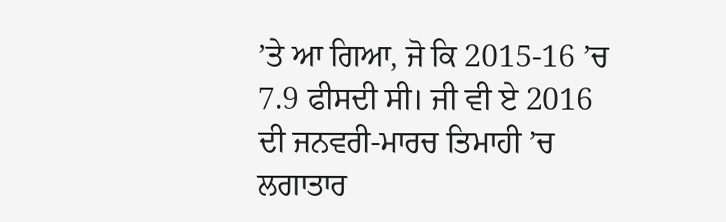’ਤੇ ਆ ਗਿਆ, ਜੋ ਕਿ 2015-16 ’ਚ 7.9 ਫੀਸਦੀ ਸੀ। ਜੀ ਵੀ ਏ 2016 ਦੀ ਜਨਵਰੀ-ਮਾਰਚ ਤਿਮਾਹੀ ’ਚ ਲਗਾਤਾਰ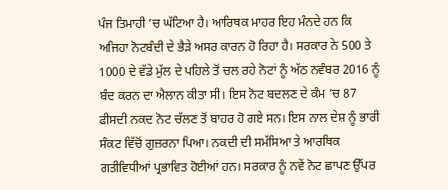ਪੰਜ ਤਿਮਾਹੀ ’ਚ ਘੱਟਿਆ ਹੈ। ਆਰਿਥਕ ਮਾਹਰ ਇਹ ਮੰਨਦੇ ਹਨ ਕਿ ਅਜਿਹਾ ਨੋਟਬੰਦੀ ਦੇ ਭੈੜੇ ਅਸਰ ਕਾਰਨ ਹੋ ਰਿਹਾ ਹੈ। ਸਰਕਾਰ ਨੇ 500 ਤੇ 1000 ਦੇ ਵੱਡੇ ਮੁੱਲ ਦੇ ਪਹਿਲੇ ਤੋਂ ਚਲ ਰਹੇ ਨੋਟਾਂ ਨੂੰ ਅੱਠ ਨਵੰਬਰ 2016 ਨੂੰ ਬੰਦ ਕਰਨ ਦਾ ਐਲਾਨ ਕੀਤਾ ਸੀ। ਇਸ ਨੋਟ ਬਦਲਣ ਦੇ ਕੰਮ ’ਚ 87 ਫੀਸਦੀ ਨਕਦ ਨੋਟ ਚੱਲਣ ਤੋਂ ਬਾਹਰ ਹੋ ਗਏ ਸਨ। ਇਸ ਨਾਲ ਦੇਸ਼ ਨੂੰ ਭਾਰੀ ਸੰਕਟ ਵਿੱਚੋਂ ਗੁਜ਼ਰਨਾ ਪਿਆ। ਨਕਦੀ ਦੀ ਸਮੱਸਿਆ ਤੇ ਆਰਥਿਕ ਗਤੀਵਿਧੀਆਂ ਪ੍ਰਭਾਵਿਤ ਹੋਈਆਂ ਹਨ। ਸਰਕਾਰ ਨੂੰ ਨਵੇਂ ਨੋਟ ਛਾਪਣ ਉੱਪਰ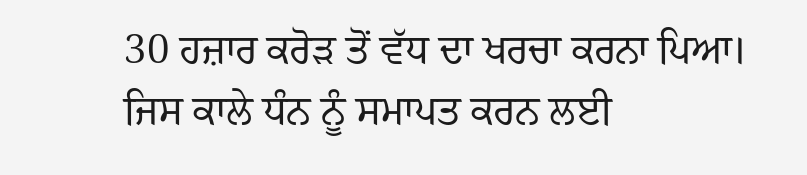30 ਹਜ਼ਾਰ ਕਰੋੜ ਤੋਂ ਵੱਧ ਦਾ ਖਰਚਾ ਕਰਨਾ ਪਿਆ। ਜਿਸ ਕਾਲੇ ਧੰਨ ਨੂੰ ਸਮਾਪਤ ਕਰਨ ਲਈ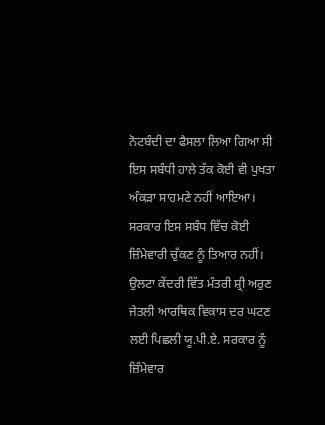ਨੋਟਬੰਦੀ ਦਾ ਫੈਸਲਾ ਲਿਆ ਗਿਆ ਸੀ ਇਸ ਸਬੰਧੀ ਹਾਲੇ ਤੱਕ ਕੋਈ ਵੀ ਪੁਖਤਾ ਅੰਕੜਾ ਸਾਹਮਣੇ ਨਹੀਂ ਆਇਆ। ਸਰਕਾਰ ਇਸ ਸਬੰਧ ਵਿੱਚ ਕੋਈ ਜ਼ਿੰਮੇਵਾਰੀ ਚੁੱਕਣ ਨੂੰ ਤਿਆਰ ਨਹੀਂ। ਉਲਟਾ ਕੇਂਦਰੀ ਵਿੱਤ ਮੰਤਰੀ ਸ਼੍ਰੀ ਅਰੁਣ ਜੇਤਲੀ ਆਰਥਿਕ ਵਿਕਾਸ ਦਰ ਘਟਣ ਲਈ ਪਿਛਲੀ ਯੂ.ਪੀ.ਏ. ਸਰਕਾਰ ਨੂੰ ਜ਼ਿੰਮੇਵਾਰ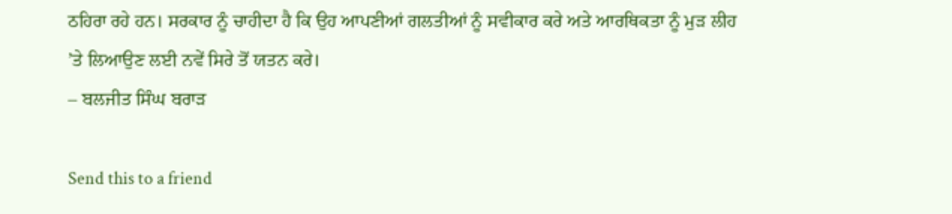ਠਹਿਰਾ ਰਹੇ ਹਨ। ਸਰਕਾਰ ਨੂੰ ਚਾਹੀਦਾ ਹੈ ਕਿ ਉਹ ਆਪਣੀਆਂ ਗਲਤੀਆਂ ਨੂੰ ਸਵੀਕਾਰ ਕਰੇ ਅਤੇ ਆਰਥਿਕਤਾ ਨੂੰ ਮੁੜ ਲੀਹ ’ਤੇ ਲਿਆਉਣ ਲਈ ਨਵੇਂ ਸਿਰੇ ਤੋਂ ਯਤਨ ਕਰੇ।
– ਬਲਜੀਤ ਸਿੰਘ ਬਰਾੜ

Send this to a friend